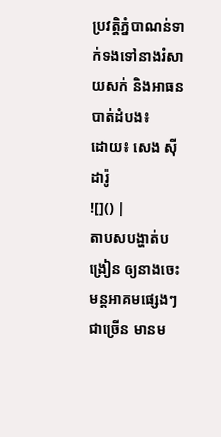ប្រវត្តិភ្នំបាណន់ទាក់ទងទៅនាងរំសាយសក់ និងអាធន
បាត់ដំបង៖
ដោយ៖ សេង ស៊ីដារ៉ូ
![]() |
តាបសបង្ហាត់បង្រៀន ឲ្យនាងចេះមន្តអាគមផ្សេងៗជាច្រើន មានម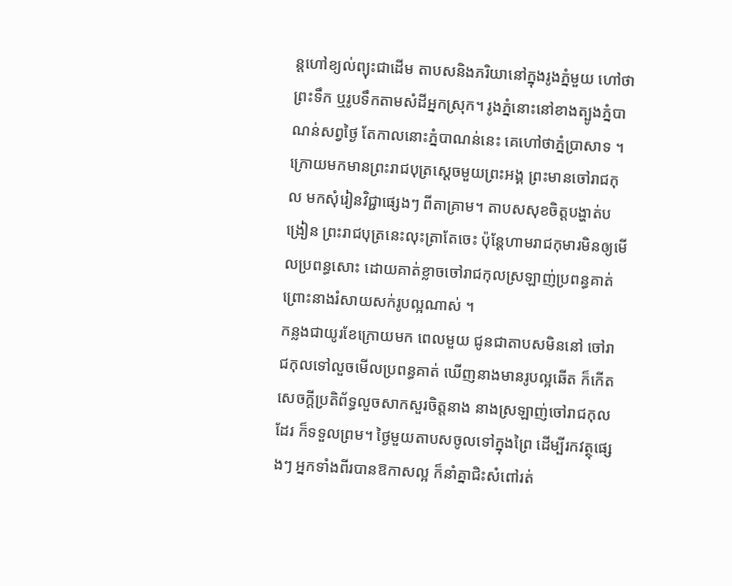ន្តហៅខ្យល់ព្យុះជាដើម តាបសនិងភរិយានៅក្នុងរូងភ្នំមួយ ហៅថាព្រះទឹក ឬរូបទឹកតាមសំដីអ្នកស្រុក។ រូងភ្នំនោះនៅខាងត្បូងភ្នំបាណន់សព្វថ្ងៃ តែកាលនោះភ្នំបាណន់នេះ គេហៅថាភ្នំប្រាសាទ ។
ក្រោយមកមានព្រះរាជបុត្រស្តេចមួយព្រះអង្គ ព្រះមានចៅរាជកុល មកសុំរៀនវិជ្ជាផ្សេងៗ ពីតាគ្រាម។ តាបសសុខចិត្តបង្ហាត់បង្រៀន ព្រះរាជបុត្រនេះលុះត្រាតែចេះ ប៉ុន្តែហាមរាជកុមារមិនឲ្យមើលប្រពន្ធសោះ ដោយគាត់ខ្លាចចៅរាជកុលស្រឡាញ់ប្រពន្ធគាត់ ព្រោះនាងរំសាយសក់រូបល្អណាស់ ។
កន្លងជាយូរខែក្រោយមក ពេលមួយ ជូនជាតាបសមិននៅ ចៅរាជកុលទៅលួចមើលប្រពន្ធគាត់ ឃើញនាងមានរូបល្អឆើត ក៏កើតសេចក្តីប្រតិព័ទ្ធលួចសាកសួរចិត្តនាង នាងស្រឡាញ់ចៅរាជកុលដែរ ក៏ទទួលព្រម។ ថ្ងៃមួយតាបសចូលទៅក្នុងព្រៃ ដើម្បីរកវត្ថុផ្សេងៗ អ្នកទាំងពីរបានឱកាសល្អ ក៏នាំគ្នាជិះសំពៅរត់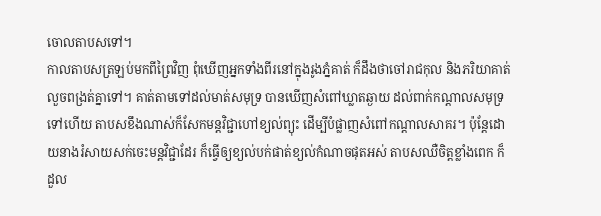ចោលតាបសទៅ។
កាលតាបសត្រឡប់មកពីព្រៃវិញ ពុំឃើញអ្នកទាំងពីរនៅក្នុងរូងភ្នំគាត់ ក៏ដឹងថាចៅរាជកុល និងភរិយាគាត់ លួចពង្រត់គ្នាទៅ។ គាត់តាមទៅដល់មាត់សមុទ្រ បានឃើញសំពៅឃ្លាតឆ្ងាយ ដល់ពាក់កណ្តាលសមុទ្រទៅហើយ តាបសខឹងណាស់ក៏សែកមន្តវិជ្ជាហៅខ្យល់ព្យុះ ដើម្បីបំផ្លាញសំពៅកណ្តាលសាគរ។ ប៉ុន្តែដោយនាងរំសាយសក់ចេះមន្តវិជ្ជាដែរ ក៏ធ្វើឲ្យខ្យល់បក់ផាត់ខ្យល់កំណាចផុតអស់ តាបសឈឺចិត្តខ្លាំងពេក ក៏ដួល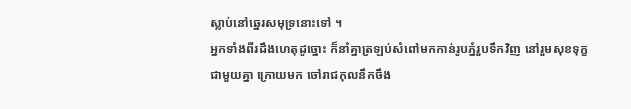ស្លាប់នៅឆ្នេរសមុទ្រនោះទៅ ។
អ្នកទាំងពីរដឹងហេតុដូច្នោះ ក៏នាំគ្នាត្រឡប់សំពៅមកកាន់រូបភ្នំរួបទឹកវិញ នៅរួមសុខទុក្ខជាមួយគ្នា ក្រោយមក ចៅរាជកុលនឹកចឹង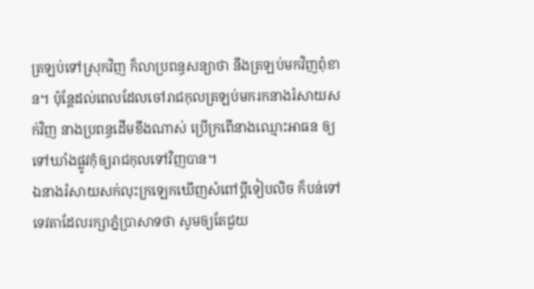ត្រឡប់ទៅស្រុកវិញ ក៏លាប្រពន្ធសន្យាថា នឹងត្រឡប់មកវិញពុំខាន។ ប៉ុន្តែដល់ពេលដែលចៅរាជកុលត្រឡប់មករកនាងរំសាយសក់វិញ នាងប្រពន្ធដើមខឹងណាស់ ប្រើក្រពើនាងឈ្មោះអាធន ឲ្យទៅឃាំងផ្លូវកុំឲ្យរាជកុលទៅវិញបាន។
ឯនាងរំសាយសក់លុះក្រឡេកឃើញសំពៅប្តីទៀបលិច ក៏បន់ទៅទេវតាដែលរក្សាភ្នំប្រាសាទថា សូមឲ្យតែជួយ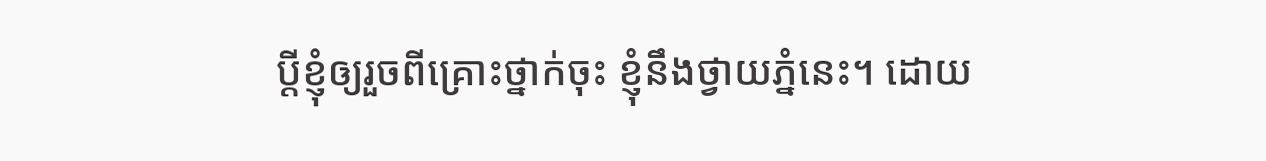ប្តីខ្ញុំឲ្យរួចពីគ្រោះថ្នាក់ចុះ ខ្ញុំនឹងថ្វាយភ្នំនេះ។ ដោយ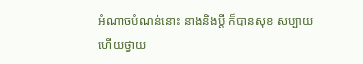អំណាចបំណន់នោះ នាងនិងប្តី ក៏បានសុខ សប្បាយហើយថ្វាយ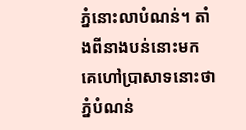ភ្នំនោះលាបំណន់។ តាំងពីនាងបន់នោះមក គេហៅប្រាសាទនោះថា ភ្នំបំណន់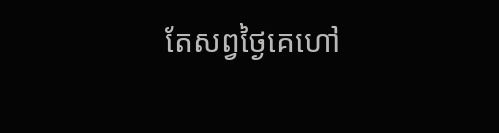តែសព្វថ្ងៃគេហៅ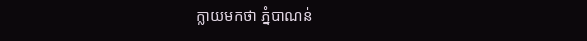ក្លាយមកថា ភ្នំបាណន់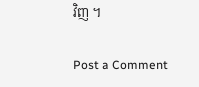វិញ ។

Post a Comment